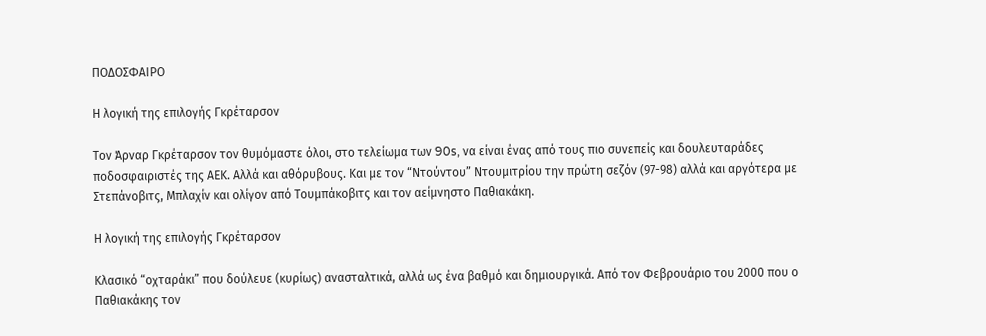ΠΟΔΟΣΦΑΙΡΟ

Η λογική της επιλογής Γκρέταρσον

Τον Άρναρ Γκρέταρσον τον θυμόμαστε όλοι, στο τελείωμα των 90s, να είναι ένας από τους πιο συνεπείς και δουλευταράδες ποδοσφαιριστές της ΑΕΚ. Αλλά και αθόρυβους. Και με τον “Ντούντου” Ντουμιτρίου την πρώτη σεζόν (97-98) αλλά και αργότερα με Στεπάνοβιτς, Μπλαχίν και ολίγον από Τουμπάκοβιτς και τον αείμνηστο Παθιακάκη.

Η λογική της επιλογής Γκρέταρσον

Κλασικό “οχταράκι” που δούλευε (κυρίως) ανασταλτικά, αλλά ως ένα βαθμό και δημιουργικά. Από τον Φεβρουάριο του 2000 που ο Παθιακάκης τον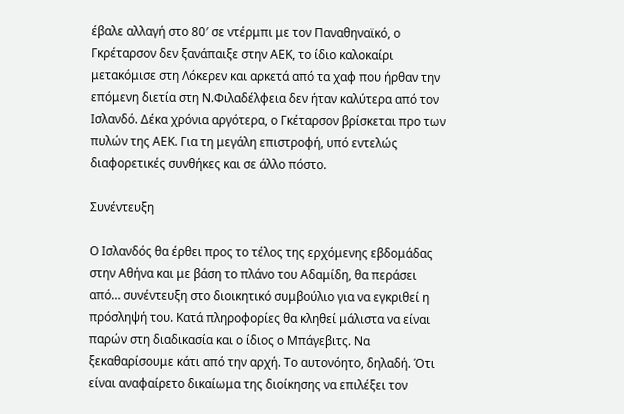έβαλε αλλαγή στο 80′ σε ντέρμπι με τον Παναθηναϊκό, ο Γκρέταρσον δεν ξανάπαιξε στην ΑΕΚ, το ίδιο καλοκαίρι μετακόμισε στη Λόκερεν και αρκετά από τα χαφ που ήρθαν την επόμενη διετία στη Ν.Φιλαδέλφεια δεν ήταν καλύτερα από τον Ισλανδό. Δέκα χρόνια αργότερα, ο Γκέταρσον βρίσκεται προ των πυλών της ΑΕΚ. Για τη μεγάλη επιστροφή, υπό εντελώς διαφορετικές συνθήκες και σε άλλο πόστο.

Συνέντευξη

Ο Ισλανδός θα έρθει προς το τέλος της ερχόμενης εβδομάδας στην Αθήνα και με βάση το πλάνο του Αδαμίδη, θα περάσει από… συνέντευξη στο διοικητικό συμβούλιο για να εγκριθεί η πρόσληψή του. Κατά πληροφορίες θα κληθεί μάλιστα να είναι παρών στη διαδικασία και ο ίδιος ο Μπάγεβιτς. Να ξεκαθαρίσουμε κάτι από την αρχή. Το αυτονόητο, δηλαδή. Ότι είναι αναφαίρετο δικαίωμα της διοίκησης να επιλέξει τον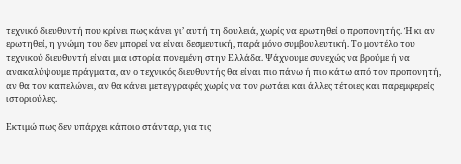τεχνικό διευθυντή που κρίνει πως κάνει γι’ αυτή τη δουλειά, χωρίς να ερωτηθεί ο προπονητής. Ή κι αν ερωτηθεί, η γνώμη του δεν μπορεί να είναι δεσμευτική, παρά μόνο συμβουλευτική. Το μοντέλο του τεχνικού διευθυντή είναι μια ιστορία πονεμένη στην Ελλάδα. Ψάχνουμε συνεχώς να βρούμε ή να ανακαλύψουμε πράγματα, αν ο τεχνικός διευθυντής θα είναι πιο πάνω ή πιο κάτω από τον προπονητή, αν θα τον καπελώνει, αν θα κάνει μετεγγραφές χωρίς να τον ρωτάει και άλλες τέτοιες και παρεμφερείς ιστοριούλες.

Εκτιμώ πως δεν υπάρχει κάποιο στάνταρ, για τις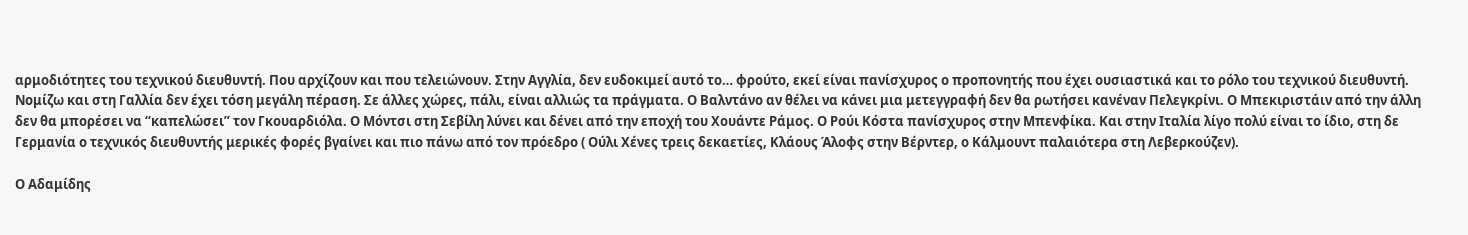αρμοδιότητες του τεχνικού διευθυντή. Που αρχίζουν και που τελειώνουν. Στην Αγγλία, δεν ευδοκιμεί αυτό το… φρούτο, εκεί είναι πανίσχυρος ο προπονητής που έχει ουσιαστικά και το ρόλο του τεχνικού διευθυντή. Νομίζω και στη Γαλλία δεν έχει τόση μεγάλη πέραση. Σε άλλες χώρες, πάλι, είναι αλλιώς τα πράγματα. Ο Βαλντάνο αν θέλει να κάνει μια μετεγγραφή δεν θα ρωτήσει κανέναν Πελεγκρίνι. Ο Μπεκιριστάιν από την άλλη δεν θα μπορέσει να “καπελώσει” τον Γκουαρδιόλα. Ο Μόντσι στη Σεβίλη λύνει και δένει από την εποχή του Χουάντε Ράμος. Ο Ρούι Κόστα πανίσχυρος στην Μπενφίκα. Και στην Ιταλία λίγο πολύ είναι το ίδιο, στη δε Γερμανία ο τεχνικός διευθυντής μερικές φορές βγαίνει και πιο πάνω από τον πρόεδρο ( Ούλι Χένες τρεις δεκαετίες, Κλάους Άλοφς στην Βέρντερ, ο Κάλμουντ παλαιότερα στη Λεβερκούζεν).

Ο Αδαμίδης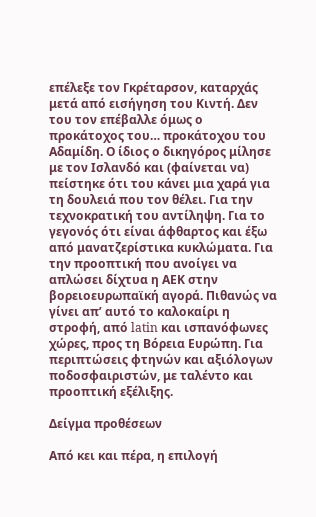επέλεξε τον Γκρέταρσον, καταρχάς μετά από εισήγηση του Κιντή. Δεν του τον επέβαλλε όμως ο προκάτοχος του… προκάτοχου του Αδαμίδη. Ο ίδιος ο δικηγόρος μίλησε με τον Ισλανδό και (φαίνεται να) πείστηκε ότι του κάνει μια χαρά για τη δουλειά που τον θέλει. Για την τεχνοκρατική του αντίληψη. Για το γεγονός ότι είναι άφθαρτος και έξω από μανατζερίστικα κυκλώματα. Για την προοπτική που ανοίγει να απλώσει δίχτυα η ΑΕΚ στην βορειοευρωπαϊκή αγορά. Πιθανώς να γίνει απ’ αυτό το καλοκαίρι η στροφή, από latin και ισπανόφωνες χώρες, προς τη Βόρεια Ευρώπη. Για περιπτώσεις φτηνών και αξιόλογων ποδοσφαιριστών, με ταλέντο και προοπτική εξέλιξης.

Δείγμα προθέσεων

Από κει και πέρα, η επιλογή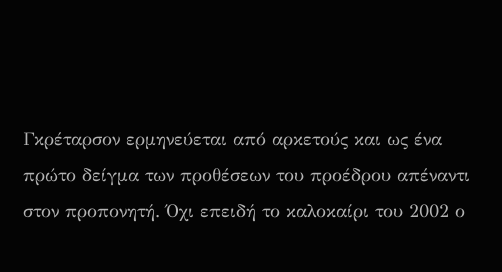Γκρέταρσον ερμηνεύεται από αρκετούς και ως ένα πρώτο δείγμα των προθέσεων του προέδρου απέναντι στον προπονητή. Όχι επειδή το καλοκαίρι του 2002 ο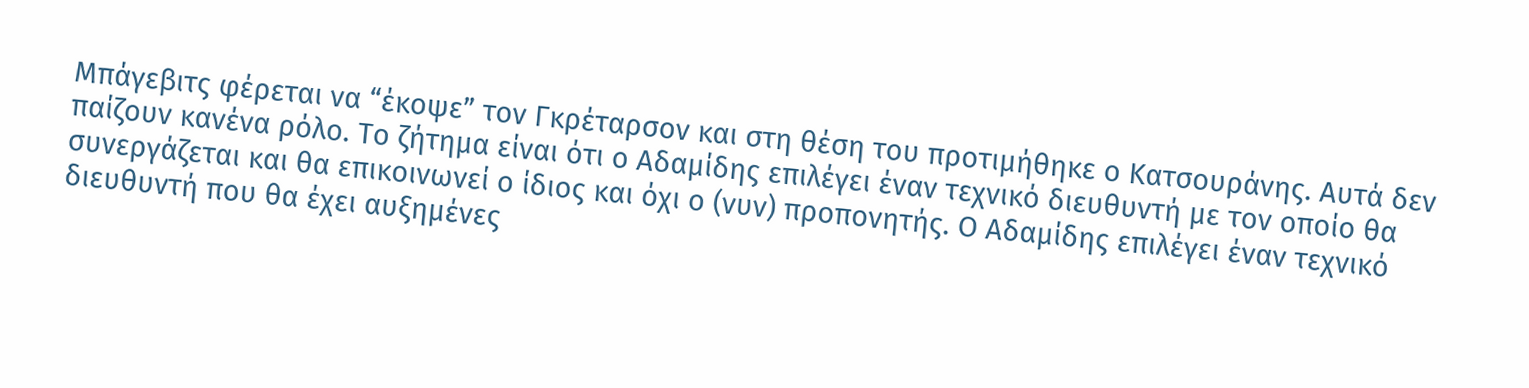Μπάγεβιτς φέρεται να “έκοψε” τον Γκρέταρσον και στη θέση του προτιμήθηκε ο Κατσουράνης. Αυτά δεν παίζουν κανένα ρόλο. Το ζήτημα είναι ότι ο Αδαμίδης επιλέγει έναν τεχνικό διευθυντή με τον οποίο θα συνεργάζεται και θα επικοινωνεί ο ίδιος και όχι ο (νυν) προπονητής. Ο Αδαμίδης επιλέγει έναν τεχνικό διευθυντή που θα έχει αυξημένες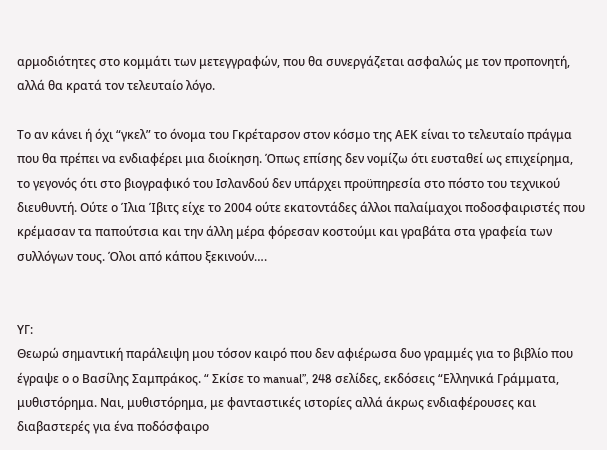αρμοδιότητες στο κομμάτι των μετεγγραφών, που θα συνεργάζεται ασφαλώς με τον προπονητή, αλλά θα κρατά τον τελευταίο λόγο.

Το αν κάνει ή όχι “γκελ” το όνομα του Γκρέταρσον στον κόσμο της ΑΕΚ είναι το τελευταίο πράγμα που θα πρέπει να ενδιαφέρει μια διοίκηση. Όπως επίσης δεν νομίζω ότι ευσταθεί ως επιχείρημα, το γεγονός ότι στο βιογραφικό του Ισλανδού δεν υπάρχει προϋπηρεσία στο πόστο του τεχνικού διευθυντή. Ούτε ο Ίλια Ίβιτς είχε το 2004 ούτε εκατοντάδες άλλοι παλαίμαχοι ποδοσφαιριστές που κρέμασαν τα παπούτσια και την άλλη μέρα φόρεσαν κοστούμι και γραβάτα στα γραφεία των συλλόγων τους. Όλοι από κάπου ξεκινούν….


ΥΓ:
Θεωρώ σημαντική παράλειψη μου τόσον καιρό που δεν αφιέρωσα δυο γραμμές για το βιβλίο που έγραψε ο ο Βασίλης Σαμπράκος. “ Σκίσε το manual”, 248 σελίδες, εκδόσεις “Ελληνικά Γράμματα, μυθιστόρημα. Ναι, μυθιστόρημα, με φανταστικές ιστορίες αλλά άκρως ενδιαφέρουσες και διαβαστερές για ένα ποδόσφαιρο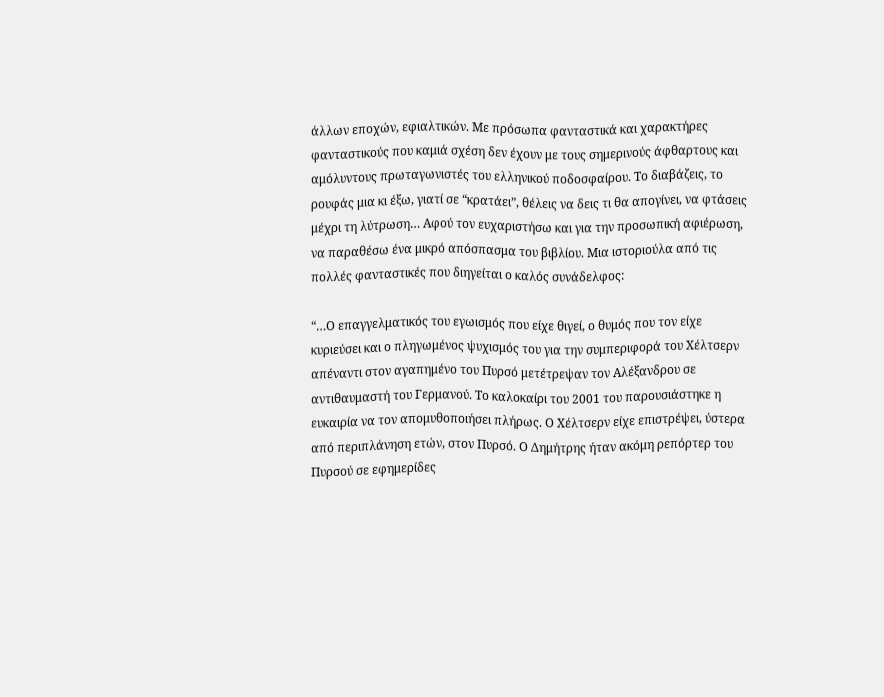άλλων εποχών, εφιαλτικών. Με πρόσωπα φανταστικά και χαρακτήρες φανταστικούς που καμιά σχέση δεν έχουν με τους σημερινούς άφθαρτους και αμόλυντους πρωταγωνιστές του ελληνικού ποδοσφαίρου. Το διαβάζεις, το ρουφάς μια κι έξω, γιατί σε “κρατάει”, θέλεις να δεις τι θα απογίνει, να φτάσεις μέχρι τη λύτρωση… Αφού τον ευχαριστήσω και για την προσωπική αφιέρωση, να παραθέσω ένα μικρό απόσπασμα του βιβλίου. Μια ιστοριούλα από τις πολλές φανταστικές που διηγείται ο καλός συνάδελφος:

“…Ο επαγγελματικός του εγωισμός που είχε θιγεί, ο θυμός που τον είχε κυριεύσει και ο πληγωμένος ψυχισμός του για την συμπεριφορά του Χέλτσερν απέναντι στον αγαπημένο του Πυρσό μετέτρεψαν τον Αλέξανδρου σε αντιθαυμαστή του Γερμανού. Το καλοκαίρι του 2001 του παρουσιάστηκε η ευκαιρία να τον απομυθοποιήσει πλήρως. Ο Χέλτσερν είχε επιστρέψει, ύστερα από περιπλάνηση ετών, στον Πυρσό. Ο Δημήτρης ήταν ακόμη ρεπόρτερ του Πυρσού σε εφημερίδες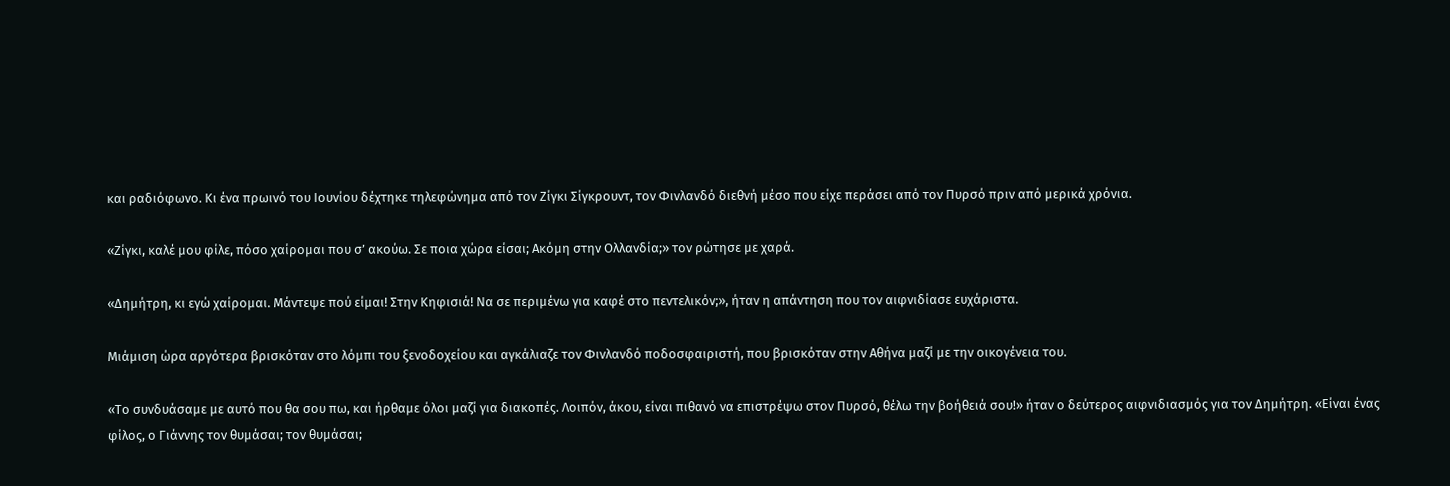και ραδιόφωνο. Κι ένα πρωινό του Ιουνίου δέχτηκε τηλεφώνημα από τον Ζίγκι Σίγκρουντ, τον Φινλανδό διεθνή μέσο που είχε περάσει από τον Πυρσό πριν από μερικά χρόνια.

«Ζίγκι, καλέ μου φίλε, πόσο χαίρομαι που σ’ ακούω. Σε ποια χώρα είσαι; Ακόμη στην Ολλανδία;» τον ρώτησε με χαρά.

«Δημήτρη, κι εγώ χαίρομαι. Μάντεψε πού είμαι! Στην Κηφισιά! Να σε περιμένω για καφέ στο πεντελικόν;», ήταν η απάντηση που τον αιφνιδίασε ευχάριστα.

Μιάμιση ώρα αργότερα βρισκόταν στο λόμπι του ξενοδοχείου και αγκάλιαζε τον Φινλανδό ποδοσφαιριστή, που βρισκόταν στην Αθήνα μαζί με την οικογένεια του.

«Το συνδυάσαμε με αυτό που θα σου πω, και ήρθαμε όλοι μαζί για διακοπές. Λοιπόν, άκου, είναι πιθανό να επιστρέψω στον Πυρσό, θέλω την βοήθειά σου!» ήταν ο δεύτερος αιφνιδιασμός για τον Δημήτρη. «Είναι ένας φίλος, ο Γιάννης τον θυμάσαι; τον θυμάσαι;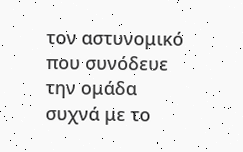τον αστυνομικό που συνόδευε την ομάδα συχνά με το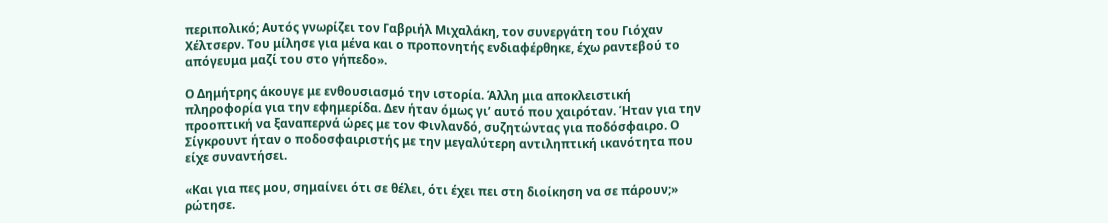περιπολικό; Αυτός γνωρίζει τον Γαβριήλ Μιχαλάκη, τον συνεργάτη του Γιόχαν Χέλτσερν. Του μίλησε για μένα και ο προπονητής ενδιαφέρθηκε, έχω ραντεβού το απόγευμα μαζί του στο γήπεδο».

Ο Δημήτρης άκουγε με ενθουσιασμό την ιστορία. Άλλη μια αποκλειστική πληροφορία για την εφημερίδα. Δεν ήταν όμως γι’ αυτό που χαιρόταν. Ήταν για την προοπτική να ξαναπερνά ώρες με τον Φινλανδό, συζητώντας για ποδόσφαιρο. Ο Σίγκρουντ ήταν ο ποδοσφαιριστής με την μεγαλύτερη αντιληπτική ικανότητα που είχε συναντήσει.

«Και για πες μου, σημαίνει ότι σε θέλει, ότι έχει πει στη διοίκηση να σε πάρουν;» ρώτησε.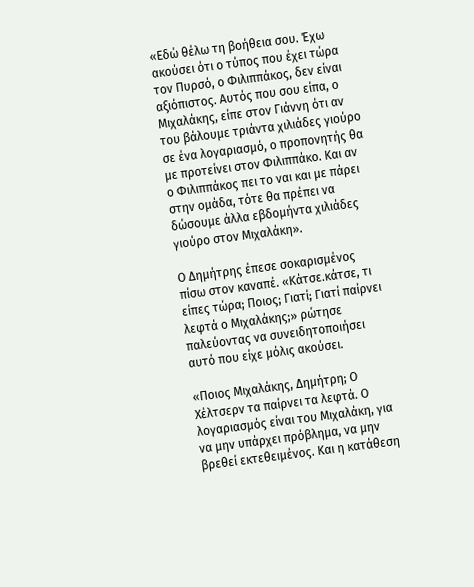«Εδώ θέλω τη βοήθεια σου. Έχω ακούσει ότι ο τύπος που έχει τώρα τον Πυρσό, ο Φιλιππάκος, δεν είναι αξιόπιστος. Αυτός που σου είπα, ο Μιχαλάκης, είπε στον Γιάννη ότι αν του βάλουμε τριάντα χιλιάδες γιούρο σε ένα λογαριασμό, ο προπονητής θα με προτείνει στον Φιλιππάκο. Και αν ο Φιλιππάκος πει το ναι και με πάρει στην ομάδα, τότε θα πρέπει να δώσουμε άλλα εβδομήντα χιλιάδες γιούρο στον Μιχαλάκη».

Ο Δημήτρης έπεσε σοκαρισμένος πίσω στον καναπέ. «Κάτσε.κάτσε, τι είπες τώρα; Ποιος; Γιατί; Γιατί παίρνει λεφτά ο Μιχαλάκης;» ρώτησε παλεύοντας να συνειδητοποιήσει αυτό που είχε μόλις ακούσει.

«Ποιος Μιχαλάκης, Δημήτρη; Ο Χέλτσερν τα παίρνει τα λεφτά. Ο λογαριασμός είναι του Μιχαλάκη, για να μην υπάρχει πρόβλημα, να μην βρεθεί εκτεθειμένος. Και η κατάθεση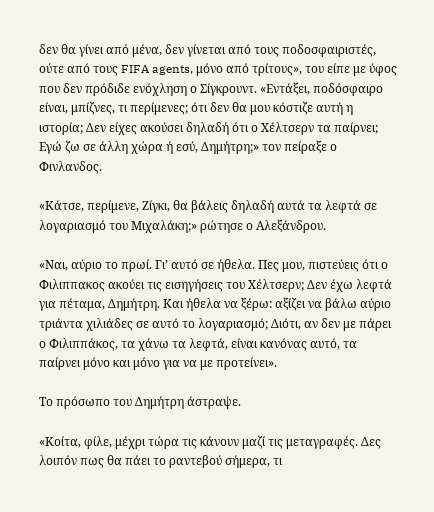δεν θα γίνει από μένα, δεν γίνεται από τους ποδοσφαιριστές, ούτε από τους FIFA agents, μόνο από τρίτους», του είπε με ύφος που δεν πρόδιδε ενόχληση ο Σίγκρουντ. «Εντάξει, ποδόσφαιρο είναι, μπίζνες, τι περίμενες; ότι δεν θα μου κόστιζε αυτή η ιστορία; Δεν είχες ακούσει δηλαδή ότι ο Χέλτσερν τα παίρνει; Εγώ ζω σε άλλη χώρα ή εσύ, Δημήτρη;» τον πείραξε ο Φινλανδος.

«Κάτσε, περίμενε, Ζίγκι, θα βάλεις δηλαδή αυτά τα λεφτά σε λογαριασμό του Μιχαλάκη;» ρώτησε ο Αλεξάνδρου.

«Ναι, αύριο το πρωί. Γι’ αυτό σε ήθελα. Πες μου, πιστεύεις ότι ο Φιλιππακος ακούει τις εισηγήσεις του Χέλτσερν; Δεν έχω λεφτά για πέταμα, Δημήτρη. Και ήθελα να ξέρω: αξίζει να βάλω αύριο τριάντα χιλιάδες σε αυτό το λογαριασμό; Διότι, αν δεν με πάρει ο Φιλιππάκος, τα χάνω τα λεφτά, είναι κανόνας αυτό, τα παίρνει μόνο και μόνο για να με προτείνει».

Το πρόσωπο του Δημήτρη άστραψε.

«Κοίτα, φίλε, μέχρι τώρα τις κάνουν μαζί τις μεταγραφές. Δες λοιπόν πως θα πάει το ραντεβού σήμερα, τι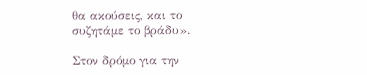θα ακούσεις, και το συζητάμε το βράδυ».

Στον δρόμο για την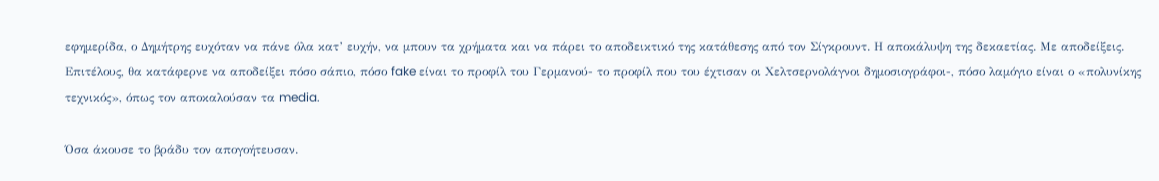εφημερίδα, ο Δημήτρης ευχόταν να πάνε όλα κατ’ ευχήν, να μπουν τα χρήματα και να πάρει το αποδεικτικό της κατάθεσης από τον Σίγκρουντ. Η αποκάλυψη της δεκαετίας. Με αποδείξεις. Επιτέλους, θα κατάφερνε να αποδείξει πόσο σάπιο, πόσο fake είναι το προφίλ του Γερμανού- το προφίλ που του έχτισαν οι Χελτσερνολάγνοι δημοσιογράφοι-, πόσο λαμόγιο είναι ο «πολυνίκης τεχνικός», όπως τον αποκαλούσαν τα media.

Όσα άκουσε το βράδυ τον απογοήτευσαν.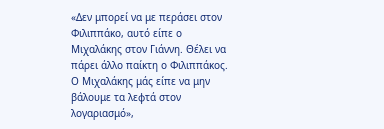«Δεν μπορεί να με περάσει στον Φιλιππάκο, αυτό είπε ο Μιχαλάκης στον Γιάννη. Θέλει να πάρει άλλο παίκτη ο Φιλιππάκος. Ο Μιχαλάκης μάς είπε να μην βάλουμε τα λεφτά στον λογαριασμό»,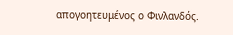απογοητευμένος ο Φινλανδός.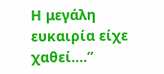Η μεγάλη ευκαιρία είχε χαθεί….”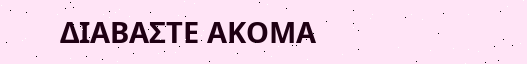ΔΙΑΒΑΣΤΕ ΑΚΟΜΑ